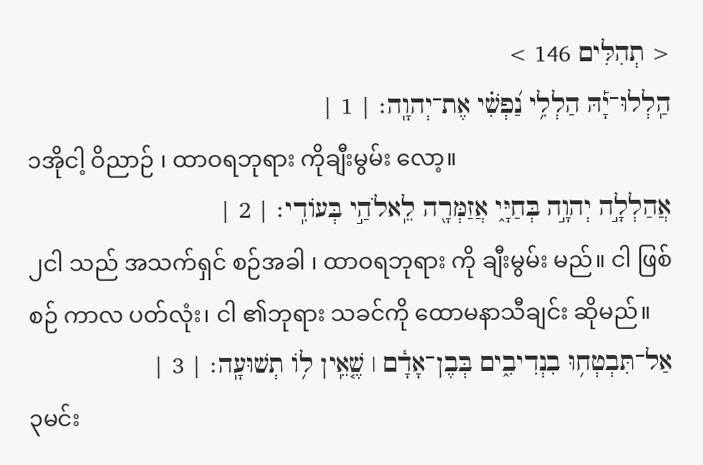< תְהִלִּים 146 >
הַֽלְלוּ־יָ֡הּ הַלְלִ֥י נַ֝פְשִׁ֗י אֶת־יְהוָֽה׃ | 1 |
၁အိုငါ့ ဝိညာဉ် ၊ ထာဝရဘုရား ကိုချီးမွမ်း လော့။
אֲהַלְלָ֣ה יְהוָ֣ה בְּחַיָּ֑י אֲזַמְּרָ֖ה לֵֽאלֹהַ֣י בְּעוֹדִֽי׃ | 2 |
၂ငါ သည် အသက်ရှင် စဉ်အခါ ၊ ထာဝရဘုရား ကို ချီးမွမ်း မည်။ ငါ ဖြစ်စဉ် ကာလ ပတ်လုံး၊ ငါ ၏ဘုရား သခင်ကို ထောမနာသီချင်း ဆိုမည်။
אַל־תִּבְטְח֥וּ בִנְדִיבִ֑ים בְּבֶן־אָדָ֓ם ׀ שֶׁ֤אֵֽין ל֥וֹ תְשׁוּעָֽה׃ | 3 |
၃မင်း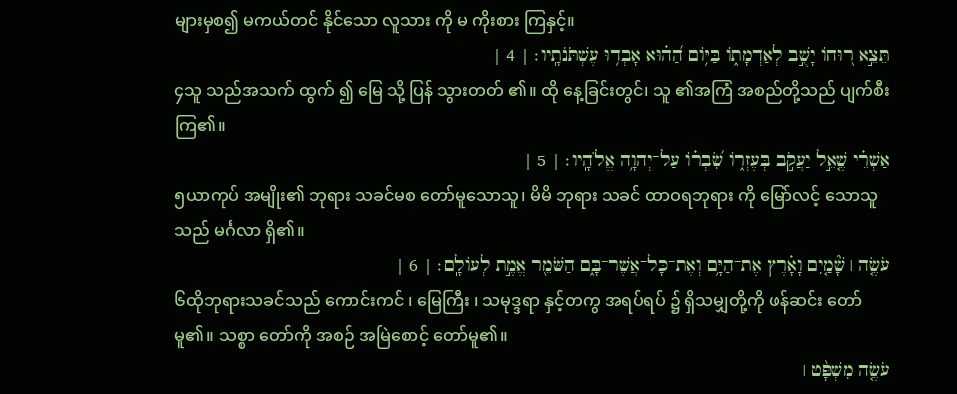များမှစ၍ မကယ်တင် နိုင်သော လူသား ကို မ ကိုးစား ကြနှင့်။
תֵּצֵ֣א ר֭וּחוֹ יָשֻׁ֣ב לְאַדְמָת֑וֹ בַּיּ֥וֹם הַ֝ה֗וּא אָבְד֥וּ עֶשְׁתֹּנֹתָֽיו׃ | 4 |
၄သူ သည်အသက် ထွက် ၍ မြေ သို့ ပြန် သွားတတ် ၏။ ထို နေ့ခြင်းတွင်၊ သူ ၏အကြံ အစည်တို့သည် ပျက်စီး ကြ၏။
אַשְׁרֵ֗י שֶׁ֤אֵ֣ל יַעֲקֹ֣ב בְּעֶזְר֑וֹ שִׂ֝בְר֗וֹ עַל־יְהוָ֥ה אֱלֹהָֽיו׃ | 5 |
၅ယာကုပ် အမျိုး၏ ဘုရား သခင်မစ တော်မူသောသူ၊ မိမိ ဘုရား သခင် ထာဝရဘုရား ကို မြော်လင့် သောသူသည် မင်္ဂလာ ရှိ၏။
עֹשֶׂ֤ה ׀ שָׁ֘מַ֤יִם וָאָ֗רֶץ אֶת־הַיָּ֥ם וְאֶת־כָּל־אֲשֶׁר־בָּ֑ם הַשֹּׁמֵ֖ר אֱמֶ֣ת לְעוֹלָֽם׃ | 6 |
၆ထိုဘုရားသခင်သည် ကောင်းကင် ၊ မြေကြီး ၊ သမုဒ္ဒရာ နှင့်တကွ အရပ်ရပ် ၌ ရှိသမျှတို့ကို ဖန်ဆင်း တော်မူ၏။ သစ္စာ တော်ကို အစဉ် အမြဲစောင့် တော်မူ၏။
עֹשֶׂ֤ה מִשְׁפָּ֨ט ׀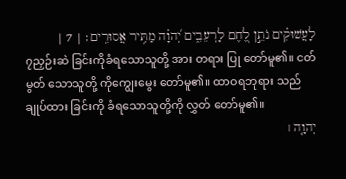לָעֲשׁוּקִ֗ים נֹתֵ֣ן לֶ֭חֶם לָרְעֵבִ֑ים יְ֝הוָ֗ה מַתִּ֥יר אֲסוּרִֽים׃ | 7 |
၇ညှဉ်းဆဲ ခြင်းကိုခံရသောသူတို့ အား တရား ပြု တော်မူ၏။ ငတ်မွတ် သောသူတို့ ကိုကျွေးမွေး တော်မူ၏။ ထာဝရဘုရား သည် ချုပ်ထား ခြင်းကို ခံရသောသူတို့ကို လွှတ် တော်မူ၏။
יְהוָ֤ה ׀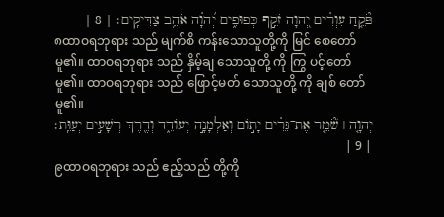פֹּ֘קֵ֤חַ עִוְרִ֗ים יְ֭הוָה זֹקֵ֣ף כְּפוּפִ֑ים יְ֝הוָ֗ה אֹהֵ֥ב צַדִּיקִֽים׃ | 8 |
၈ထာဝရဘုရား သည် မျက်စိ ကန်းသောသူတို့ကို မြင် စေတော်မူ၏။ ထာဝရဘုရား သည် နှိမ့်ချ သောသူတို့ ကို ကြွ ပင့်တော်မူ၏။ ထာဝရဘုရား သည် ဖြောင့်မတ် သောသူတို့ ကို ချစ် တော်မူ၏။
יְהוָ֤ה ׀ שֹׁ֘מֵ֤ר אֶת־גֵּרִ֗ים יָת֣וֹם וְאַלְמָנָ֣ה יְעוֹדֵ֑ד וְדֶ֖רֶךְ רְשָׁעִ֣ים יְעַוֵּֽת׃ | 9 |
၉ထာဝရဘုရား သည် ဧည့်သည် တို့ကို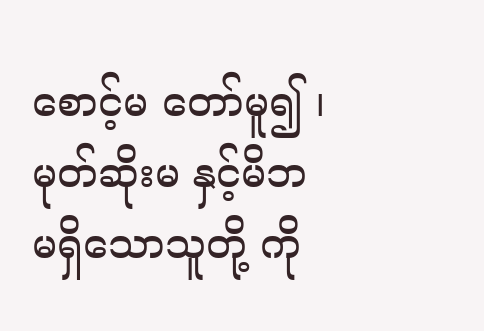စောင့်မ တော်မူ၍ ၊ မုတ်ဆိုးမ နှင့်မိဘ မရှိသောသူတို့ ကို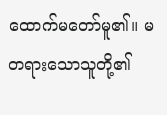ထောက်မတော်မူ၏။ မ တရားသောသူတို့၏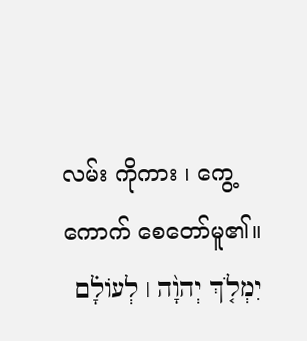လမ်း ကိုကား ၊ ကွေ့ကောက် စေတော်မူ၏။
יִמְלֹ֤ךְ יְהוָ֨ה ׀ לְעוֹלָ֗ם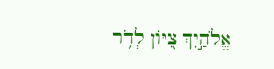אֱלֹהַ֣יִךְ צִ֭יּוֹן לְדֹ֥ר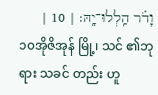וָדֹ֗ר הַֽלְלוּ־יָֽהּ׃ | 10 |
၁၀အိုဇိအုန် မြို့၊ သင် ၏ဘုရား သခင် တည်း ဟူ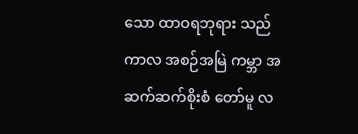သော ထာဝရဘုရား သည် ကာလ အစဉ်အမြဲ ကမ္ဘာ အဆက်ဆက်စိုးစံ တော်မူ လ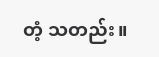တံ့ သတည်း။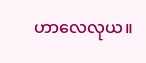ဟာလေလုယ။